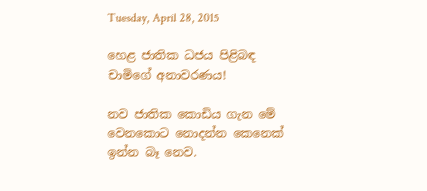Tuesday, April 28, 2015

හෙළ ජාතික ධජය පිළිබඳ චාමිගේ අනාවරණය!

නව ජාතික කොඩිය ගැන මේ වෙනකොට නොදන්න කෙනෙක් ඉන්න බෑ නෙව.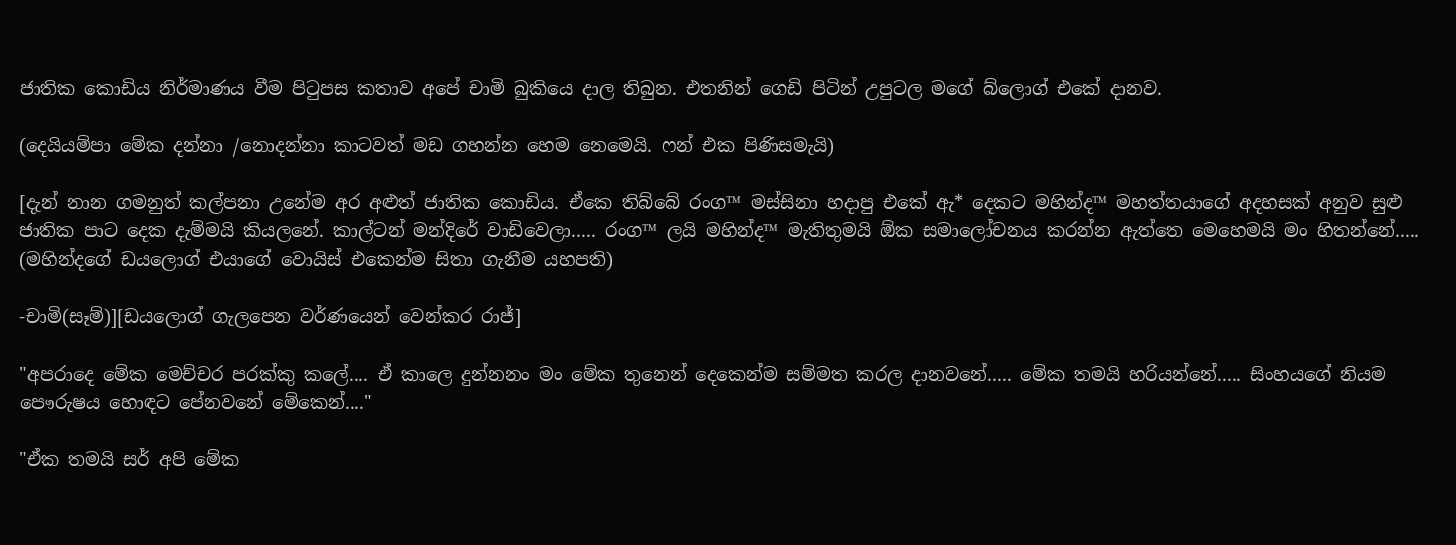ජාතික කොඩිය නිර්මාණය වීම පිටුපස කතාව අපේ චාමි බුකියෙ දාල තිබුන. එතනින් ගෙඩි පිටින් උපුටල මගේ බ්ලොග් එකේ දානව.

(දෙයියම්පා මේක දන්නා /නොදන්නා කාටවත් මඩ ගහන්න හෙම නෙමෙයි. ෆන් එක පිණිසමැයි)

[දැන් නාන ගමනුත් කල්පනා උනේම අර අළුත් ජාතික කොඩිය. ඒකෙ තිබ්බේ රංග™ මස්සිනා හදාපු එකේ ඇ* දෙකට මහින්ද™ මහත්තයාගේ අදහසක් අනුව සුළු ජාතික පාට දෙක දැම්මයි කියලනේ. කාල්ටන් මන්දිරේ වාඩිවෙලා..... රංග™ ලයි මහින්ද™ මැතිතුමයි ඕක සමාලෝචනය කරන්න ඇත්තෙ මෙහෙමයි මං හිතන්නේ.....
(මහින්දගේ ඩයලොග් එයාගේ වොයිස් එකෙන්ම සිතා ගැනීම යහපති)

-චාමි(සෑම්)][ඩයලොග් ගැලපෙන වර්ණයෙන් වෙන්කර රාජ්]

"අපරාදෙ මේක මෙච්චර පරක්කු කලේ.... ඒ කාලෙ දුන්නනං මං මේක තුනෙන් දෙකෙන්ම සම්මත කරල දානවනේ..... මේක තමයි හරියන්නේ..... සිංහයගේ නියම පෞරුෂය හොඳට පේනවනේ මේකෙන්...."

"ඒක තමයි සර් අපි මේක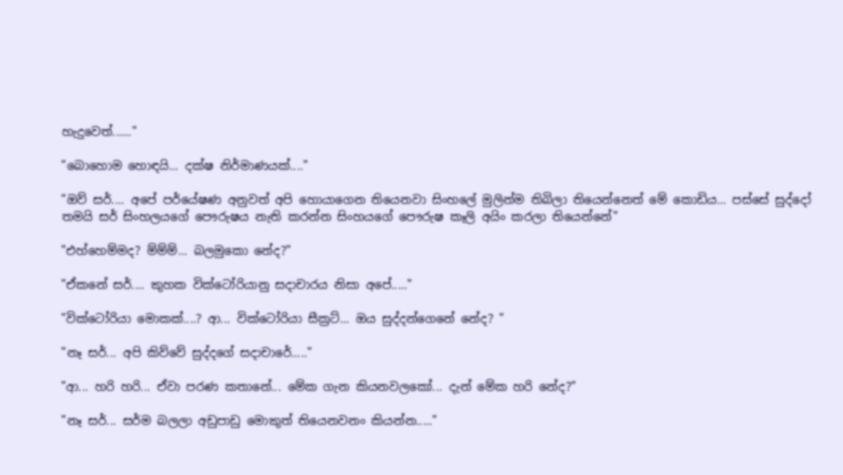හැදුවෙත්......"

"බොහොම හොඳයි... දක්ෂ නිර්මාණයක්...."

"ඔව් සර්.... අපේ පර්යේෂණ අනුවත් අපි හොයාගෙන තියෙනවා සිංහලේ මුලින්ම තිබිලා තියෙන්නෙත් මේ කොඩිය... පස්සේ සුද්දෝ තමයි සර් සිංහලයගේ පෞරුෂය නැති කරන්න සිංහයගේ පෞරුෂ කෑලි අයිං කරලා තියෙන්නේ"

"එහ්හෙම්මද? ම්ම්ම්... බලමුකො නේද?"

"ඒකනේ සර්.... කුහක වික්ටෝරියානු සදාචාරය නිසා අපේ....."

"වික්ටෝරියා මොකක්....? ආ... වික්ටෝරියා සීක්‍රට්... ඔය සුද්දන්ගෙනේ නේද? "

"නෑ සර්... අපි කිව්වේ සුද්දගේ සදාචාරේ....."

"ආ... හරි හරි... ඒවා පරණ කතානේ... මේක ගැන කියනවලකෝ... දැන් මේක හරි නේද?"

"නෑ සර්... සර්ම බලලා අඩුපාඩු මොකුත් තියෙනවනං කියන්න....."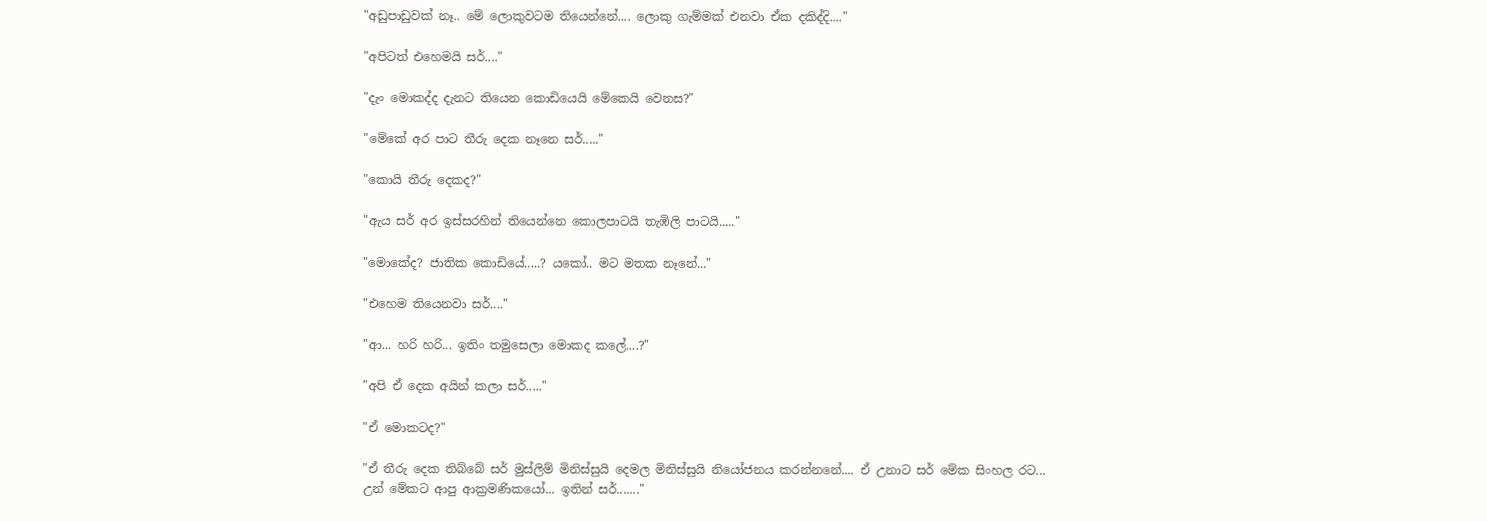"අඩුපාඩුවක් නෑ.. මේ ලොකුවටම තියෙන්නේ.... ලොකු ගැම්මක් එනවා ඒක දකිද්දි...."

"අපිටත් එහෙමයි සර්...."

"දැං මොකද්ද දැනට තියෙන කොඩියෙයි මේකෙයි වෙනස?"

"මේකේ අර පාට තීරු දෙක නෑනෙ සර්....."

"කොයි තීරු දෙකද?"

"ඇය සර් අර ඉස්සරහින් තියෙන්නෙ කොලපාටයි තැඹිලි පාටයි....."

"මොකේද? ජාතික කොඩියේ.....? යකෝ.. මට මතක නෑනේ..."

"එහෙම තියෙනවා සර්...."

"ආ... හරි හරි... ඉතිං තමුසෙලා මොකද කලේ....?"

"අපි ඒ දෙක අයින් කලා සර්....."

"ඒ මොකටද?"

"ඒ තීරු දෙක තිබ්බේ සර් මුස්ලිම් මිනිස්සුයි දෙමල මිනිස්සුයි නියෝජනය කරන්නනේ.... ඒ උනාට සර් මේක සිංහල රට... උන් මේකට ආපු ආක්‍රමණිකයෝ... ඉතින් සර්......."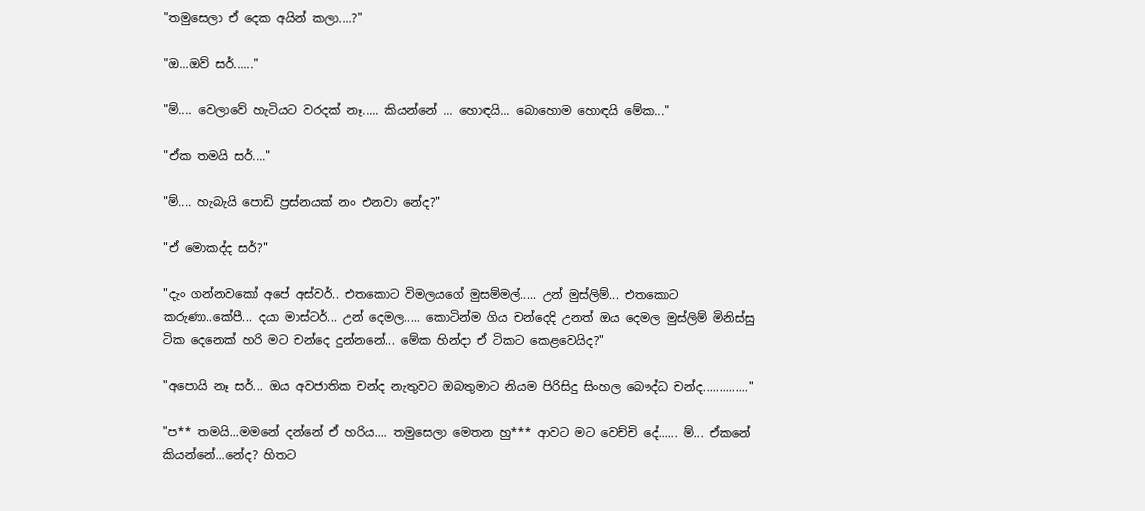"තමුසෙලා ඒ දෙක අයින් කලා....?"

"ඔ...ඔව් සර්......"

"ම්.... වෙලාවේ හැටියට වරදක් නෑ..... කියන්නේ ... හොඳයි... බොහොම හොඳයි මේක..."

"ඒක තමයි සර්...."

"ම්.... හැබැයි පොඩි ප්‍රස්නයක් නං එනවා නේද?"

"ඒ මොකද්ද සර්?"

"දැං ගන්නවකෝ අපේ අස්වර්.. එතකොට විමලයගේ මුසම්මල්..... උන් මුස්ලිම්... එතකොට කරුණා..කේපී... දයා මාස්ටර්... උන් දෙමල..... කොටින්ම ගිය චන්දෙදි උනත් ඔය දෙමල මුස්ලිම් මිනිස්සු ටික දෙනෙක් හරි මට චන්දෙ දුන්නනේ... මේක හින්දා ඒ ටිකට කෙළවෙයිද?"

"අපොයි නෑ සර්... ඔය අවජාතික චන්ද නැතුවට ඔබතුමාට නියම පිරිසිදු සිංහල බෞද්ධ චන්ද.............."

"ප** තමයි...මමනේ දන්නේ ඒ හරිය.... තමුසෙලා මෙතන හු*** ආවට මට වෙච්චි දේ...... ම්... ඒකනේ කියන්නේ...නේද? හිතට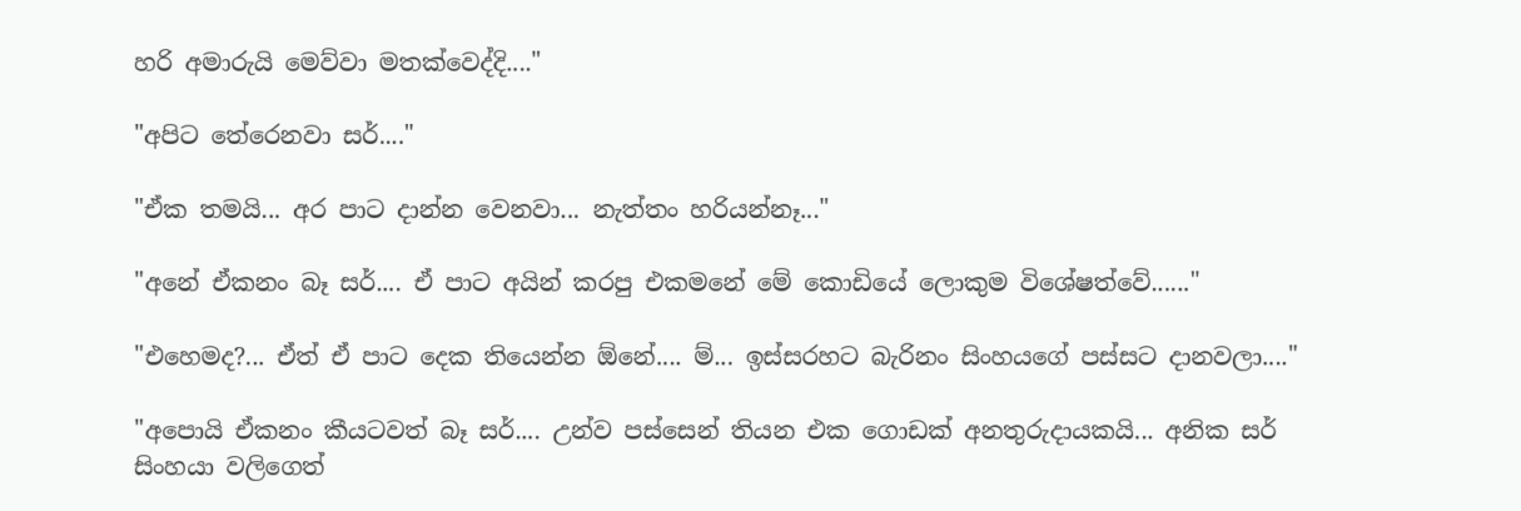හරි අමාරුයි මෙව්වා මතක්වෙද්දි...."

"අපිට තේරෙනවා සර්...."

"ඒක තමයි... අර පාට දාන්න වෙනවා... නැත්තං හරියන්නෑ..."

"අනේ ඒකනං බෑ සර්.... ඒ පාට අයින් කරපු එකමනේ මේ කොඩියේ ලොකුම විශේෂත්වේ......"

"එහෙමද?... ඒත් ඒ පාට දෙක තියෙන්න ඕනේ.... ම්... ඉස්සරහට බැරිනං සිංහයගේ පස්සට දානවලා...."

"අපොයි ඒකනං කීයටවත් බෑ සර්.... උන්ව පස්සෙන් තියන එක ගොඩක් අනතුරුදායකයි... අනික සර් සිංහයා වලිගෙත්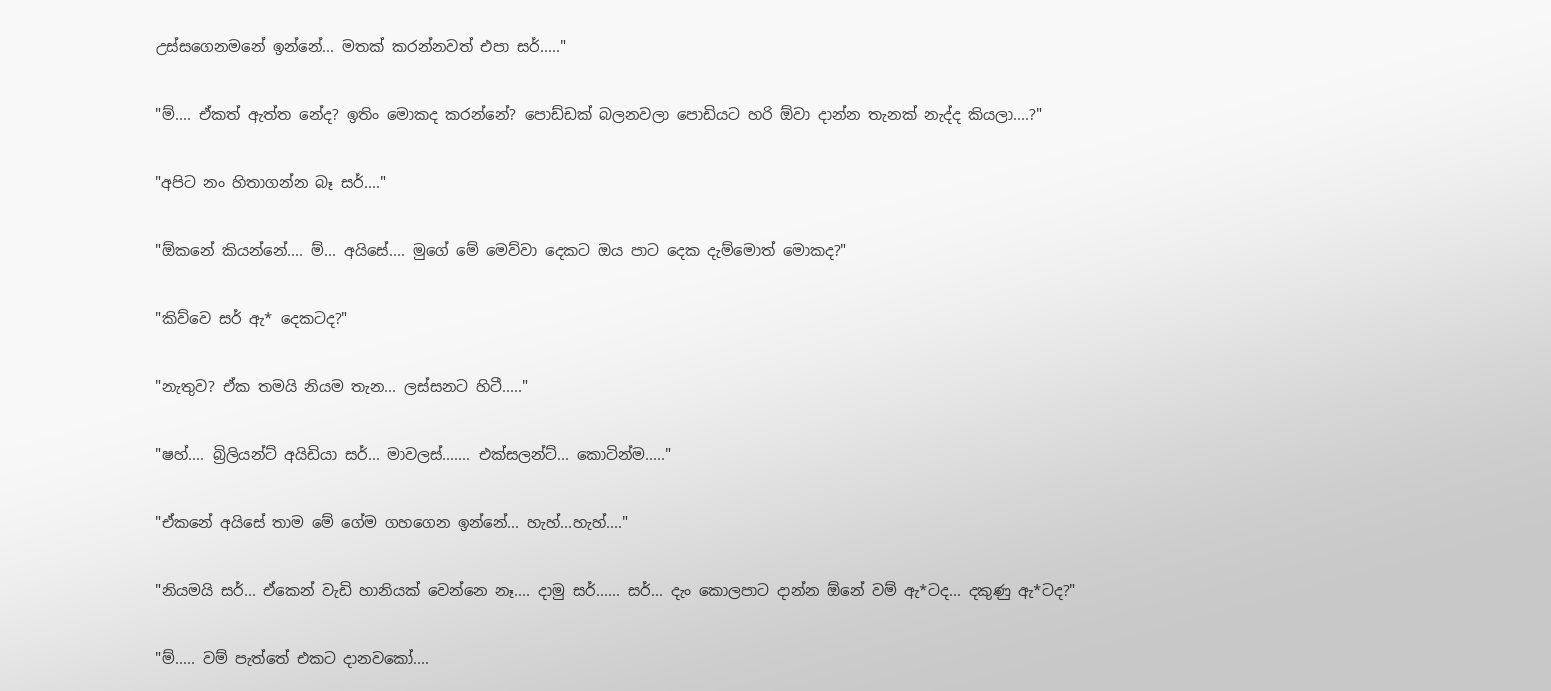උස්සගෙනමනේ ඉන්නේ... මතක් කරන්නවත් එපා සර්....."

"ම්.... ඒකත් ඇත්ත නේද? ඉතිං මොකද කරන්නේ? පොඩ්ඩක් බලනවලා පොඩියට හරි ඕවා දාන්න තැනක් නැද්ද කියලා....?"

"අපිට නං හිතාගන්න බෑ සර්...."

"ඕකනේ කියන්නේ.... ම්... අයිසේ.... මුගේ මේ මෙව්වා දෙකට ඔය පාට දෙක දැම්මොත් මොකද?"

"කිව්වෙ සර් ඇ* දෙකටද?"

"නැතුව? ඒක තමයි නියම තැන... ලස්සනට හිටී....."

"ෂහ්.... බ්‍රිලියන්ට් අයිඩියා සර්... මාවලස්....... එක්සලන්ට්... කොටින්ම....."

"ඒකනේ අයිසේ තාම මේ ගේම ගහගෙන ඉන්නේ... හැහ්...හැහ්...."

"නියමයි සර්... ඒකෙන් වැඩි හානියක් වෙන්නෙ නෑ.... දාමු සර්...... සර්... දැං කොලපාට දාන්න ඕනේ වම් ඇ*ටද... දකුණු ඇ*ටද?"

"ම්..... වම් පැත්තේ එකට දානවකෝ....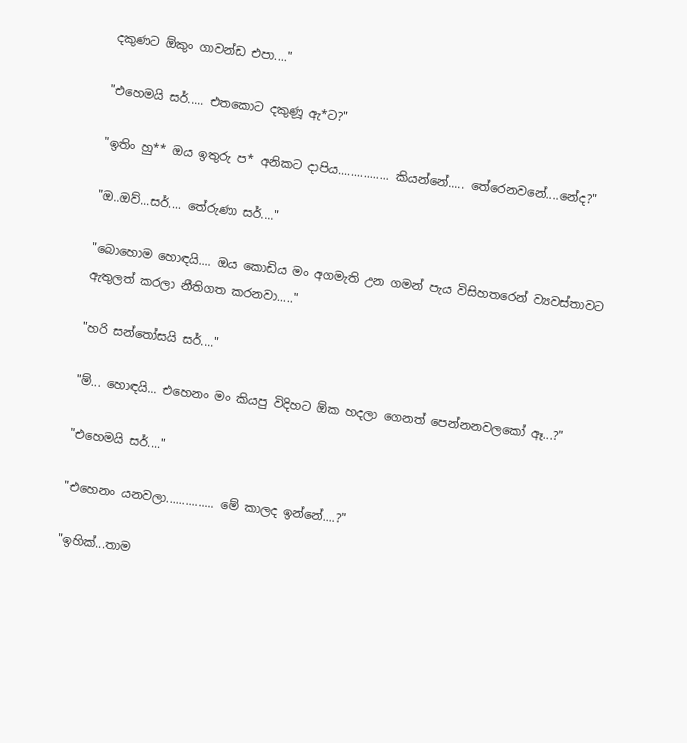දකුණට ඕකුං ගාවන්ඩ එපා...."

"එහෙමයි සර්..... එතකොට දකුණූ ඇ*ට?"

"ඉතිං හු** ඔය ඉතුරු ප* අනිකට දාපිය................ කියන්නේ..... තේරෙනවනේ....නේද?"

"ඔ..ඔව්...සර්.... තේරුණා සර්...."

"බොහොම හොඳයි.... ඔය කොඩිය මං අගමැති උන ගමන් පැය විසිහතරෙන් ව්‍යවස්තාවට ඇතුලත් කරලා නීතිගත කරනවා....."

"හරි සන්තෝසයි සර්...."

"ම්... හොඳයි... එහෙනං මං කියපු විදිහට ඕක හදලා ගෙනත් පෙන්නනවලකෝ ඈ...?"

"එහෙමයි සර්...."

"එහෙනං යනවලා............... මේ කාලද ඉන්නේ....?"

"ඉහික්...තාම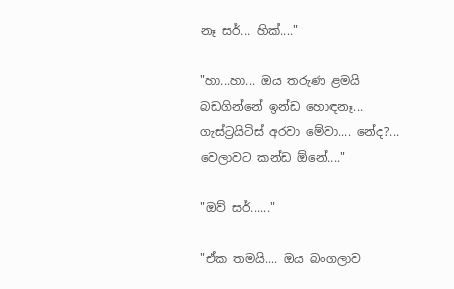නෑ සර්... හික්...."

"හා...හා... ඔය තරුණ ළමයි බඩගින්නේ ඉන්ඩ හොඳනෑ... ගැස්ට්‍රයිටිස් අරවා මේවා.... නේද?... වෙලාවට කන්ඩ ඕනේ...."

"ඔව් සර්......"

"ඒක තමයි.... ඔය බංගලාව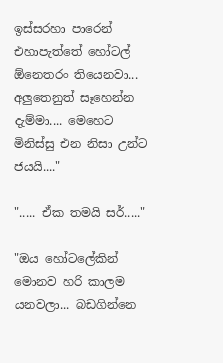ඉස්සරහා පාරෙන් එහාපැත්තේ හෝටල් ඕනෙතරං තියෙනවා... අලුතෙනුත් සෑහෙන්න දැම්මා.... මෙහෙට මිනිස්සු එන නිසා උන්ට ජයයි...."

"..... ඒක තමයි සර්....."

"ඔය හෝටලේකින් මොනව හරි කාලම යනවලා... බඩගින්නෙ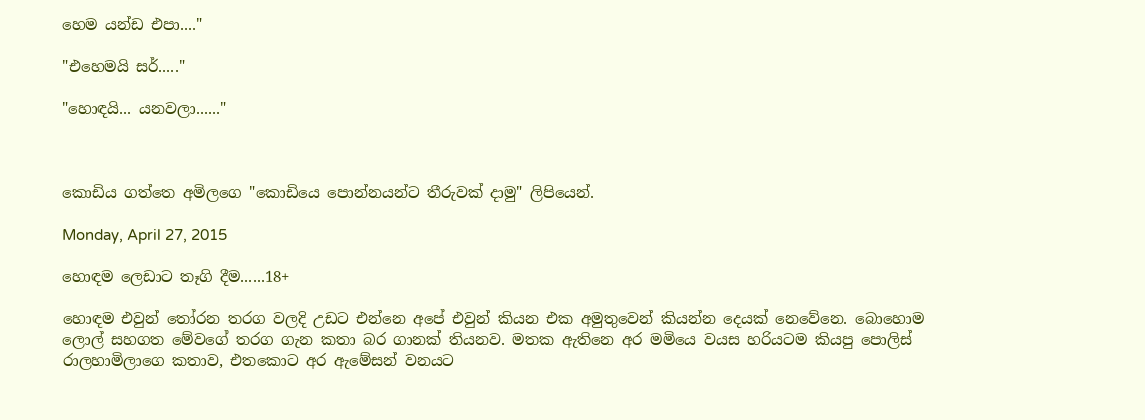හෙම යන්ඩ එපා...."

"එහෙමයි සර්....."

"හොඳයි... යනවලා......"



කොඩිය ගත්තෙ අමිලගෙ "කොඩියෙ පොන්නයන්ට තීරුවක් දාමු" ලිපියෙන්.

Monday, April 27, 2015

හොඳම ලෙඩාට තෑගි දීම......18+

හොඳම එවුන් තෝරන තරග වලදි උඩට එන්නෙ අපේ එවුන් කියන එක අමුතුවෙන් කියන්න දෙයක් නෙවේනෙ. බොහොම ලොල් සහගත මේවගේ තරග ගැන කතා බර ගානක් තියනව. මතක ඇතිනෙ අර මමියෙ වයස හරියටම කියපු පොලිස් රාලහාමිලාගෙ කතාව, එතකොට අර ඇමේසන් වනයට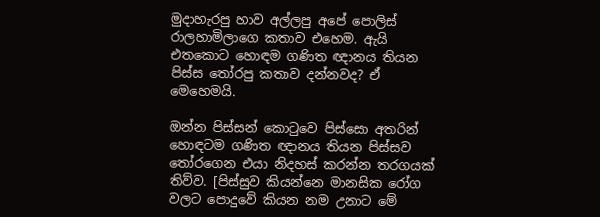මුදාහැරපු හාව අල්ලපු අපේ පොලිස් රාලහාමි‍ලාගෙ කතාව එහෙම. ඇයි එතකොට හොඳම ගණිත ඥානය තියන පිස්ස තෝරපු කතාව දන්නවද? ඒ මෙහෙමයි.

ඔන්න පිස්සන් කොටුවෙ පිස්සො අතරින් හොඳටම ගණිත ඥානය තියන පිස්සව තෝරගෙන එයා නිදහස් කරන්න තරගයක් තිව්ව. [පිස්සුව කියන්නෙ මානසික රෝග වලට පොදුවේ කියන නම උනාට මේ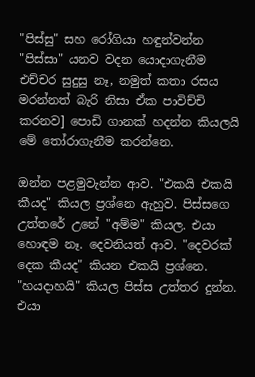"පිස්සු" සහ රෝගියා හඳුන්වන්න "පිස්සා" යනව වදන යොදාගැනීම එච්චර සුදුසු නෑ, නමුත් කතා රසය මරන්නත් බැරි නිසා ඒක පාවිච්චි කරනව] පොඩි ගානක් හදන්න කියලයි මේ තෝරාගැනීම කරන්නෙ.

ඔන්න පළමුවැන්න ආව. "එකයි එකයි කීයද" කියල ප්‍රශ්නෙ ඇහුව. පිස්සගෙ උත්තරේ උනේ "අම්ම" කියල. එයා හොඳම නෑ. දෙවනියත් ආව. "දෙවරක් දෙක කීයද" කියන එකයි ප්‍රශ්නෙ. "හයදාහයි" කියල පිස්ස උත්තර දුන්න. එයා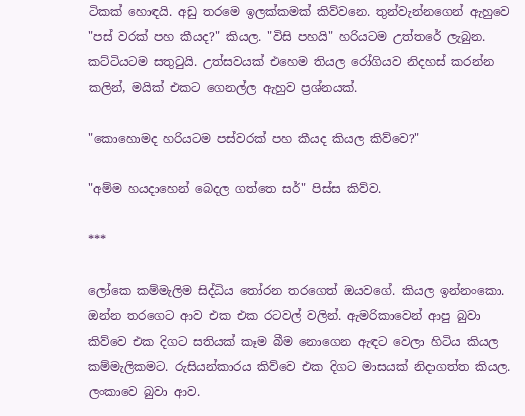ටිකක් හොඳයි. අඩු තරමෙ ඉලක්කමක් කිව්වනෙ. තුන්වැන්නගෙන් ඇහුවෙ "පස් වරක් පහ කීයද?" කියල. "විසි පහයි" හරියටම උත්තරේ ලැබුන. කට්ටියටම සතුටුයි. උත්සවයක් එහෙම තියල රෝගියව නිදහස් කරන්න කලින්, මයික් එකට ගෙනල්ල ඇහුව ප්‍රශ්නයක්.

"කොහොමද හරියටම පස්වරක් පහ කීයද කියල කිව්වෙ?"

"අම්ම හයදාහෙන් බෙදල ගත්තෙ සර්" පිස්ස කිව්ව.

***

ලෝකෙ කම්මැලිම සිද්ධිය තෝරන තරගෙත් ඔයවගේ. කියල ඉන්නංකො.
ඔන්න තරගෙට ආව එක එක රටවල් වලින්. ඇමරිකාවෙන් ආපු බුවා කිව්වෙ එක දිගට සතියක් කෑම බීම නොගෙන ඇඳට වෙලා හිටිය කියල කම්මැලිකමට. රුසියන්කාරය කිව්වෙ එක දිගට මාසයක් නිදාගත්ත කියල. ලංකාවෙ බුවා ආව.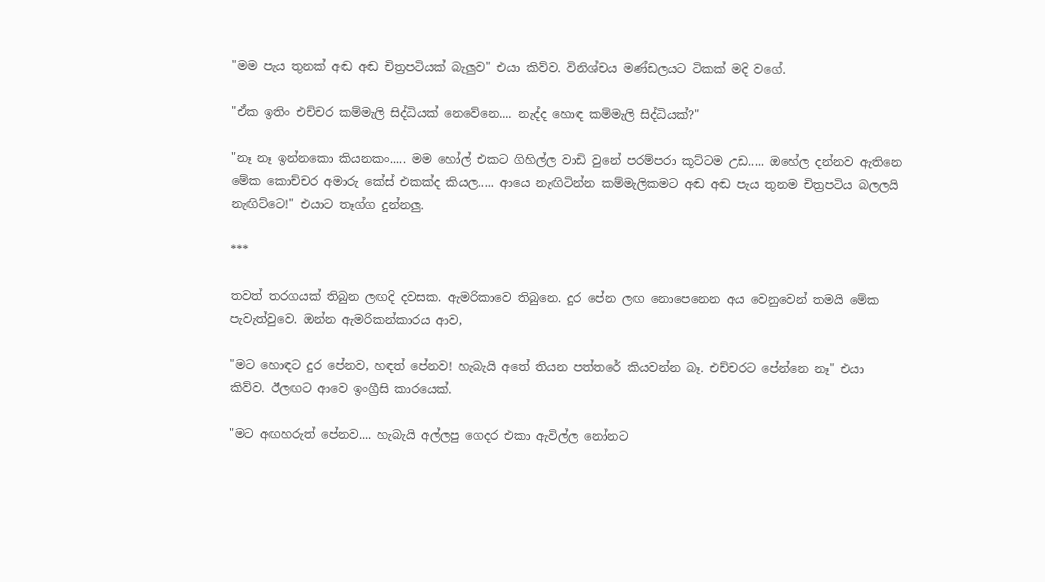"මම පැය තුනක් අඬ අඬ චිත්‍රපටියක් බැලුව" එයා කිව්ව. විනිශ්චය මණ්ඩලයට ටිකක් මදි වගේ.

"ඒක ඉතිං එච්චර කම්මැලි සිද්ධියක් නෙවේනෙ.... නැද්ද හොඳ කම්මැලි සිද්ධියක්?"

"නෑ නෑ ඉන්නකො කියනකං..... මම හෝල් එකට ගිහිල්ල වාඩි වුනේ පරම්පරා කූට්ටම උඩ..... ඔහේල දන්නව ඇතිනෙ මේක කොච්චර අමාරු කේස් එකක්ද කියල..... ආයෙ නැඟිටින්න කම්මැලිකමට අඬ අඬ පැය තුනම චිත්‍රපටිය බලලයි නැඟිට්ටෙ!" එයාට තෑග්ග දුන්නලු.

***

තවත් තරගයක් තිබුන ලඟදි දවසක. ඇමරිකාවෙ තිබුනෙ. දුර පේන ලඟ නොපෙනෙන අය වෙනුවෙන් තමයි මේක පැවැත්වුවෙ. ඔන්න ඇමරිකන්කාරය ආව,

"මට හොඳට දු‍ර පේනව, හඳත් පේනව! හැබැයි අතේ තියන පත්තරේ කියවන්න බෑ. එච්චරට පේන්නෙ නෑ" එයා කිව්ව. ඊලඟට ආවෙ ඉංග්‍රීසි කාරයෙක්.

"මට අඟහරුත් පේනව.... හැබැයි අල්ලපු ගෙදර එකා ඇවිල්ල නෝනට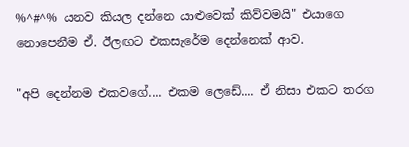%^#^% යනව කියල දන්නෙ යාළුවෙක් කිව්වමයි" එයාගෙ නොපෙනීම ඒ. ඊලඟට එකසැරේම දෙන්නෙක් ආව.

"අපි දෙන්නම එකවගේ.... එකම ලෙඩේ.... ඒ නිසා එකට තරග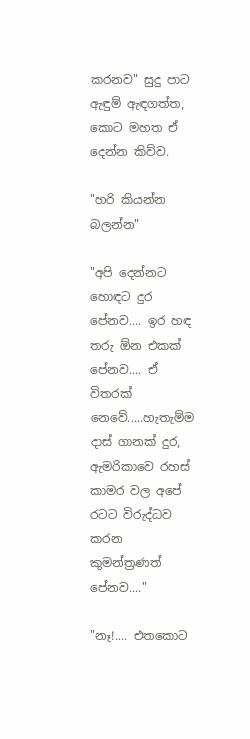කරනව" සුදු පාට ඇඳුම් ඇඳගත්ත, කොට මහත ඒ දෙන්න කිව්ව.

"හරි කියන්න බලන්න"

"අපි දෙන්නට හොඳට දුර පේනව.... ඉර හඳ තරු ඕන එකක් පේනව.... ඒ විතරක් නෙවේ.....හැතැම්ම දාස් ගානක් දුර, ඇමරිකාවෙ රහස් කාමර වල අපේ රටට විරුද්ධව කරන කුමන්ත්‍රණත් පේනව...."

"නෑ!.... එතකොට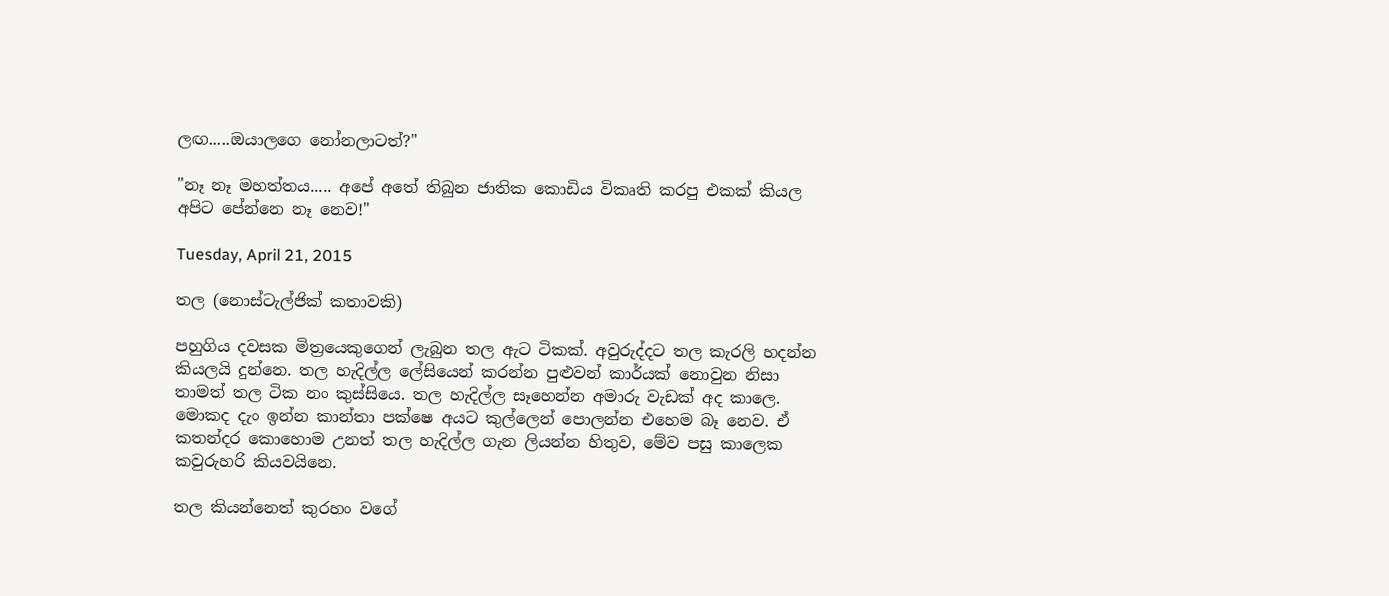ලඟ.....ඔයාලගෙ නෝනලාටත්?"

"නෑ නෑ මහත්තය..... අපේ අතේ තිබුන ජාතික කොඩිය විකෘති කරපු එකක් කියල අපිට පේන්නෙ නෑ නෙව!"

Tuesday, April 21, 2015

තල (නොස්ටැල්ජික් කතාවකි)

පහුගිය දවසක මිත්‍රයෙකුගෙන් ලැබුන තල ඇට ටිකක්. අවුරුද්දට තල කැරලි හදන්න කියලයි දුන්නෙ. තල හැදිල්ල ලේසියෙන් කරන්න පුළුවන් කාර්යක් නොවුන නිසා තාමත් තල ටික නං කුස්සියෙ. තල හැදිල්ල සෑහෙන්න අමාරු වැඩක් අද කාලෙ. මොකද දැං ඉන්න කාන්තා පක්ෂෙ අයට කුල්ලෙන් පොලන්න එහෙම බෑ නෙව. ඒ කතන්දර කොහොම උනත් තල හැදිල්ල ගැන ලියන්න හිතුව, මේව පසු කාලෙක කවුරුහරි කියවයිනෙ.

තල කියන්නෙත් කුරහං වගේ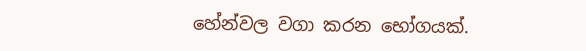හේන්වල වගා කරන භෝගයක්.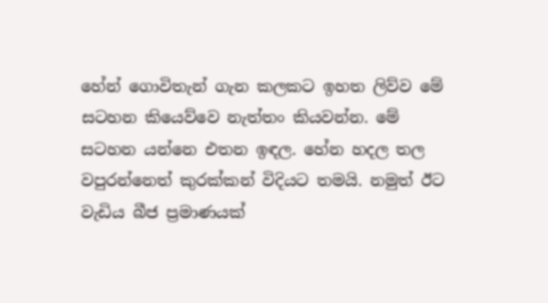හේන් ගොවිතැන් ගැන කලකට ඉහත ලිව්ව මේ සටහන කියෙව්වෙ නැත්තං කියවන්න. මේ සටහන යන්නෙ එතන ඉඳල. හේන හදල තල වපුරන්නෙත් කුරක්කන් විදියට තමයි. නමුත් ඊට වැඩිය බීජ ප්‍රමාණයක්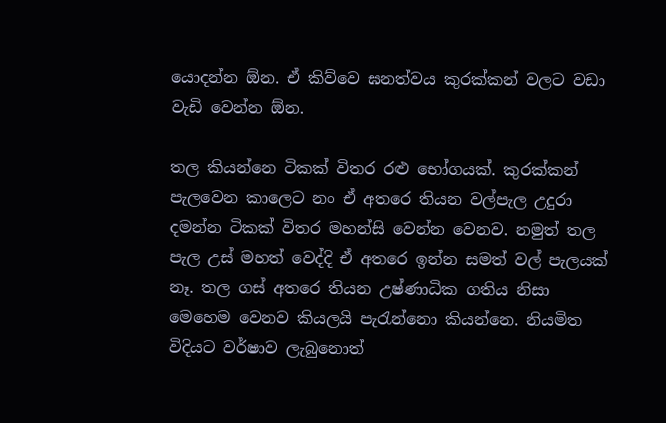යොදන්න ඕන. ඒ කිව්වෙ ඝනත්වය කුරක්කන් වලට වඩා වැඩි වෙන්න ඕන.

තල කියන්නෙ ටිකක් විතර රළු භෝගයක්. කුරක්කන් පැලවෙන කාලෙට නං ඒ අතරෙ තියන වල්පැල උදුරා දමන්න ටිකක් විතර මහන්සි වෙන්න වෙනව. නමුත් තල පැල උස් මහත් වෙද්දි ඒ අතරෙ ඉන්න සමත් වල් පැලයක් නෑ. තල ගස් අතරෙ තියන උෂ්ණාධික ගතිය නිසා මෙහෙම වෙනව කියලයි පැරැන්නො කියන්නෙ. නියමිත විදියට වර්ෂාව ලැබුනොත්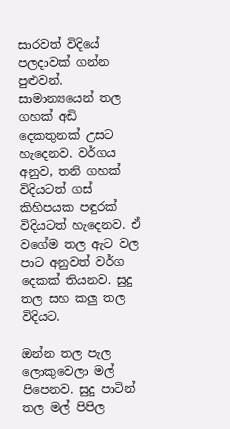සාරවත් විදියේ පලදාවක් ගන්න පුළුවන්. සාමාන්‍යයෙන් තල ගහක් අඩි දෙකතුනක් උසට හැදෙනව. වර්ගය අනුව, තනි ගහක් විදියටත් ගස් කිහිපයක පඳුරක් විදියටත් හැදෙනව. ඒ වගේම තල ඇට වල ප‍ාට අනුවත් වර්ග දෙකක් තියනව. සුදු තල සහ කලු තල විදියට.

ඔන්න තල පැල ලොකුවෙලා මල් පිපෙනව. සුදු පාටින් තල මල් පිපිල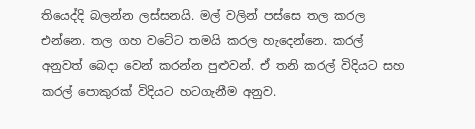තියෙද්දි බලන්න ලස්සනයි. මල් වලින් පස්සෙ තල කරල එන්නෙ. තල ගහ වටේට තමයි කරල හැදෙන්නෙ. කරල් අනුවත් බෙදා වෙන් කරන්න පුළුවන්. ඒ තනි කරල් විදියට සහ කරල් පොකුරක් විදියට හටගැනීම අනුව.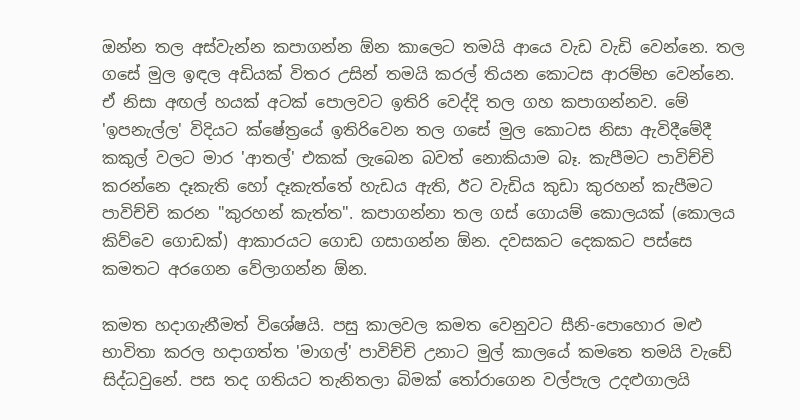ඔන්න තල අස්වැන්න කපාගන්න ඕන කාලෙට තමයි ආයෙ වැඩ වැඩි වෙන්නෙ. තල ගසේ මුල ඉඳල අඩියක් විතර උසින් තමයි කරල් තියන කොටස ආරම්භ වෙන්නෙ. ඒ නිසා අඟල් හයක් අටක් පොලවට ඉතිරි වෙද්දි තල ගහ කපාගන්නව. මේ 'ඉපනැල්ල' විදියට ක්ෂේත්‍රයේ ඉතිරිවෙන තල ගසේ මුල කොටස නිසා ඇවිදීමේදී කකුල් වලට මාර 'ආතල්' එකක් ලැබෙන බවත් නොකියාම බෑ. කැපීමට පාවිච්චි කරන්නෙ දෑකැති හෝ දෑකැත්තේ හැඩය ඇති, ඊට වැඩිය කුඩා කුරහන් කැපීමට පාවිච්චි කරන "කුරහන් කැත්ත". කපාගන්නා තල ගස් ගොයම් කොලයක් (කොලය කිව්වෙ ගොඩක්) ආකාරයට ගොඩ ගසාගන්න ඕන. දවසකට දෙකකට පස්සෙ කමතට අරගෙන වේලාගන්න ඕන.

කමත හදාගැනීමත් විශේෂයි. පසු කාලවල කමත වෙනුවට සීනි-පොහොර මළු භාවිතා කරල හදාගත්ත 'මාගල්' පාවිච්චි උනාට මුල් කාලයේ කමතෙ තමයි වැඩේ සිද්ධවුනේ. පස තද ගතියට තැනිතලා බිමක් තෝරාගෙන වල්පැල උදළුගාලයි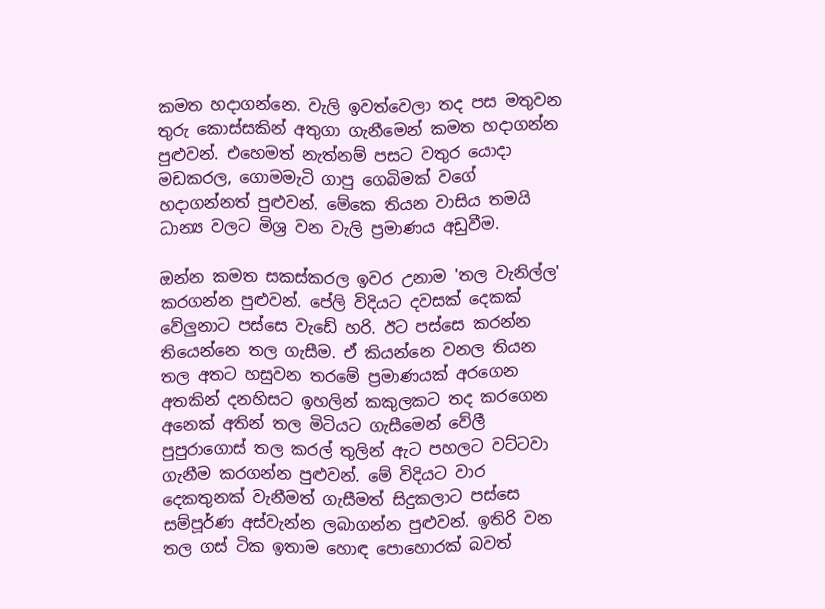කමත හදාගන්නෙ. වැලි ඉවත්වෙලා තද පස මතුවන තුරු කොස්සකින් අතුගා ගැනීමෙන් කමත හදාගන්න පුළුවන්. එහෙමත් නැත්නම් පසට වතුර යොදා මඩකරල, ගොමමැටි ගාපු ගෙබිමක් වගේ හදාගන්නත් පුළුවන්. මේකෙ තියන වාසිය තමයි ධාන්‍ය වලට මිශ්‍ර වන වැලි ප්‍රමාණය අඩුවීම.

ඔන්න කමත සකස්කරල ඉවර උනාම 'තල වැනිල්ල' කරගන්න පුළුවන්. පේලි විදියට දවසක් දෙකක් වේලුනාට පස්සෙ වැඩේ හරි. ඊට පස්සෙ කරන්න තියෙන්නෙ තල ගැසීම. ඒ කියන්නෙ වනල තියන තල අතට හසුවන තරමේ ප්‍රමාණයක් අරගෙන අතකින් දනහිසට ඉහලින් කකුලකට තද කරගෙන අනෙක් අතින් තල මිටියට ගැසීමෙන් වේලී පුපුරාගොස් තල කරල් තුලින් ඇට පහලට වට්ටවා ගැනීම කරගන්න පුළුවන්. මේ විදියට වාර දෙකතුනක් වැනීමත් ගැසීමත් සිදුකලාට පස්සෙ සම්පූර්ණ අස්වැන්න ලබාගන්න පුළුවන්. ඉතිරි වන තල ගස් ටික ඉතාම හොඳ පොහොරක් බවත්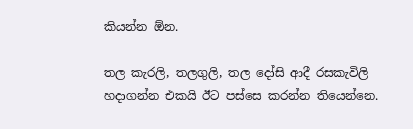කියන්න ඕන.

තල කැරලි, තලගුලි, තල දෝසි ආදී රසකැවිලි හදාගන්න එකයි ඊට පස්සෙ කරන්න තියෙන්නෙ.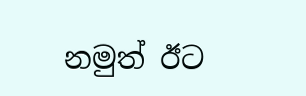නමුත් ඊට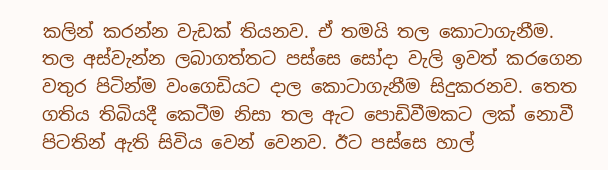කලින් කරන්න වැඩක් තියනව. ඒ තමයි තල කොටාගැනී‍ම.
තල අස්වැන්න ලබාගත්තට පස්සෙ සෝදා වැලි ඉවත් කරගෙන වතුර පිටින්ම වංගෙඩියට ද‍ාල කොටාගැනීම සිදුකරනව. තෙත ගතිය තිබියදී කෙටීම නිසා තල ඇට පොඩිවීමකට ලක් නොවී පිටතින් ඇති සිවිය වෙන් වෙනව. ඊට පස්සෙ හාල්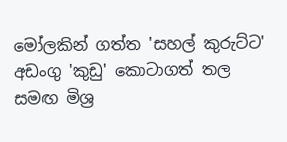මෝලකින් ගත්ත 'සහල් කුරුට්ට' අඩංගු 'කුඩු' කොටාගත් තල සමඟ මිශ්‍ර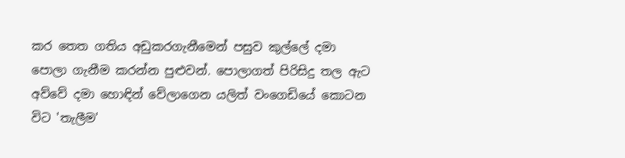කර තෙත ගතිය අඩුකරගැනීමෙන් පසුව කුල්ලේ දමා පොලා ගැනීම කරන්න පුළුවන්. පොලාගත් පිරිසිදු තල ඇට අව්වේ දමා හොඳින් වේලාගෙන යලිත් වංගෙඩියේ කොටන විට 'තැලීම'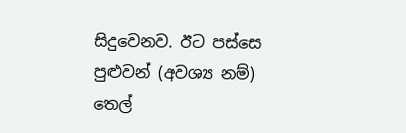සිදුවෙනව. ඊට පස්සෙ පුළුවන් (අවශ්‍ය නම්) තෙල්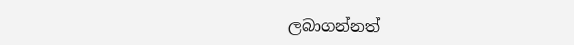ලබාගන්නත්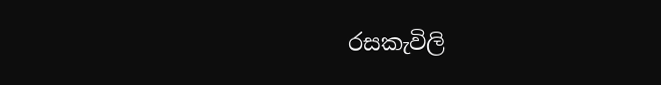රසකැවිලි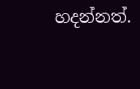හදන්නත්.